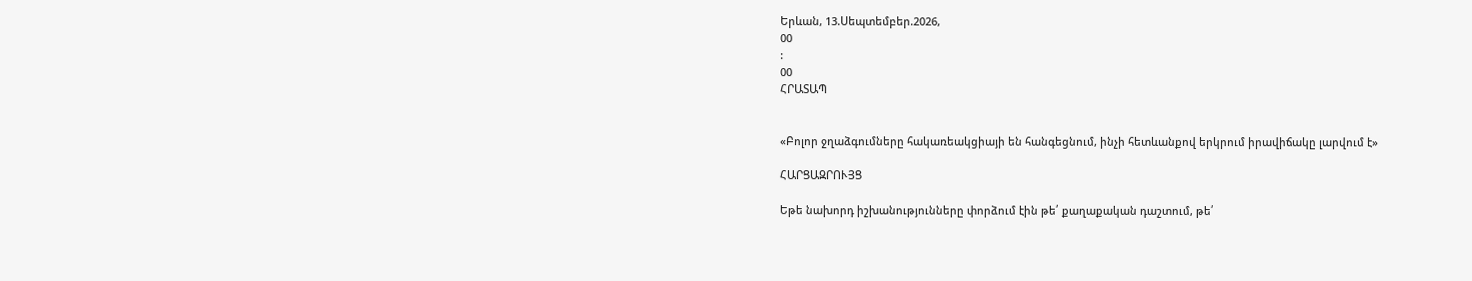Երևան, 13.Սեպտեմբեր.2026,
00
:
00
ՀՐԱՏԱՊ


«Բոլոր ջղաձգումները հակառեակցիայի են հանգեցնում, ինչի հետևանքով երկրում իրավիճակը լարվում է»

ՀԱՐՑԱԶՐՈՒՅՑ

Եթե նախորդ իշխանությունները փորձում էին թե՛ քաղաքական դաշտում, թե՛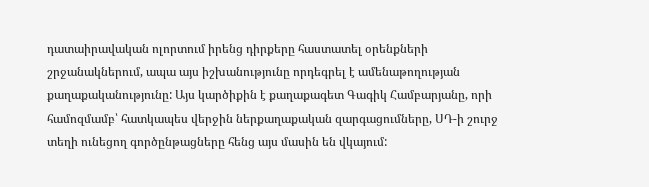դատաիրավական ոլորտում իրենց դիրքերը հաստատել օրենքների շրջանակներում, ապա այս իշխանությունը որդեգրել է ամենաթողության քաղաքականությունը: Այս կարծիքին է քաղաքագետ Գագիկ Համբարյանը, որի համոզմամբ՝ հատկապես վերջին ներքաղաքական զարգացումները, ՍԴ-ի շուրջ տեղի ունեցող գործընթացները հենց այս մասին են վկայում: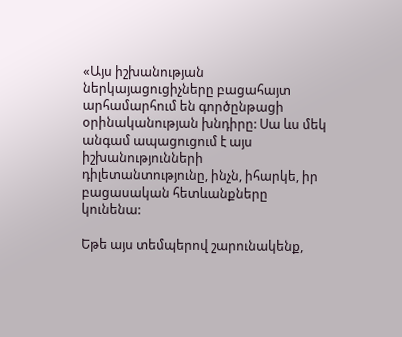«Այս իշխանության ներկայացուցիչները բացահայտ արհամարհում են գործընթացի օրինականության խնդիրը: Սա ևս մեկ անգամ ապացուցում է այս իշխանությունների դիլետանտությունը, ինչն, իհարկե, իր բացասական հետևանքները կունենա:

Եթե այս տեմպերով շարունակենք,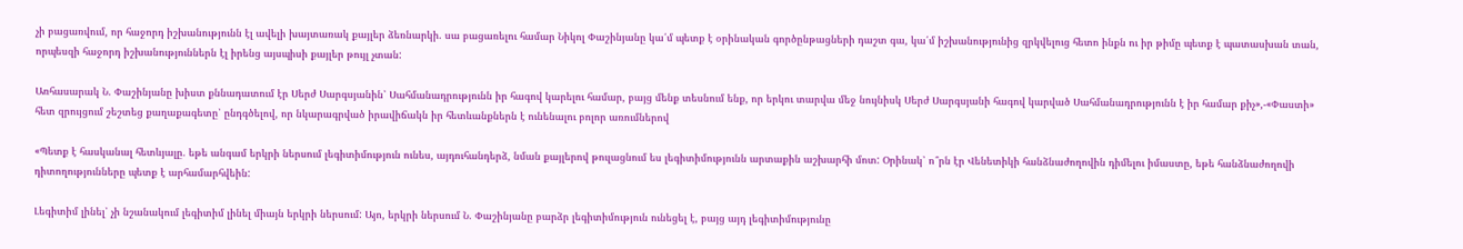չի բացառվում, որ հաջորդ իշխանությունն էլ ավելի խայտառակ քայլեր ձեռնարկի. սա բացառելու համար Նիկոլ Փաշինյանը կա՛մ պետք է օրինական գործընթացների դաշտ գա, կա՛մ իշխանությունից զրկվելուց հետո ինքն ու իր թիմը պետք է պատասխան տան, որպեսզի հաջորդ իշխանություններն էլ իրենց այսպիսի քայլեր թույլ չտան:

Առհասարակ Ն. Փաշինյանը խիստ քննադատում էր Սերժ Սարգսյանին՝ Սահմանադրությունն իր հագով կարելու համար, բայց մենք տեսնում ենք, որ երկու տարվա մեջ նույնիսկ Սերժ Սարգսյանի հագով կարված Սահմանադրությունն է իր համար քիչ»,-«Փաստի» հետ զրույցում շեշտեց քաղաքագետը՝ ընդգծելով, որ նկարագրված իրավիճակն իր հետևանքներն է ունենալու բոլոր առումներով

«Պետք է հասկանալ հետևյալը. եթե անգամ երկրի ներսում լեգիտիմություն ունես, այդուհանդերձ, նման քայլերով թուլացնում ես լեգիտիմությունն արտաքին աշխարհի մոտ: Օրինակ՝ ո՞րն էր Վենետիկի հանձնաժողովին դիմելու իմաստը, եթե հանձնաժողովի դիտողությունները պետք է արհամարհվեին:

Լեգիտիմ լինել՝ չի նշանակում լեգիտիմ լինել միայն երկրի ներսում: Այո, երկրի ներսում Ն. Փաշինյանը բարձր լեգիտիմություն ունեցել է, բայց այդ լեգիտիմությունը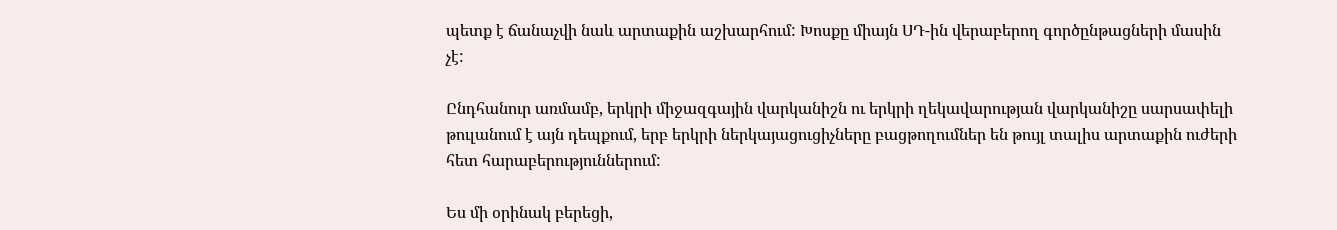պետք է ճանաչվի նաև արտաքին աշխարհում: Խոսքը միայն ՍԴ-ին վերաբերող գործընթացների մասին չէ:

Ընդհանուր առմամբ, երկրի միջազգային վարկանիշն ու երկրի ղեկավարության վարկանիշը սարսափելի թուլանում է այն դեպքում, երբ երկրի ներկայացուցիչները բացթողումներ են թույլ տալիս արտաքին ուժերի հետ հարաբերություններում:

Ես մի օրինակ բերեցի,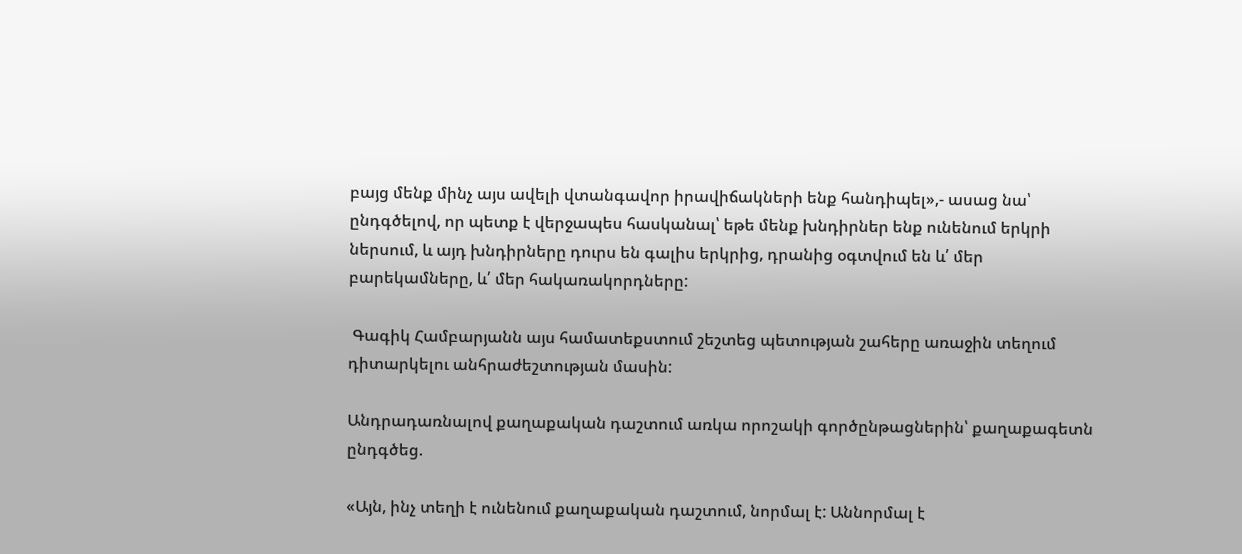բայց մենք մինչ այս ավելի վտանգավոր իրավիճակների ենք հանդիպել»,- ասաց նա՝ ընդգծելով, որ պետք է վերջապես հասկանալ՝ եթե մենք խնդիրներ ենք ունենում երկրի ներսում, և այդ խնդիրները դուրս են գալիս երկրից, դրանից օգտվում են և՛ մեր բարեկամները, և՛ մեր հակառակորդները:

 Գագիկ Համբարյանն այս համատեքստում շեշտեց պետության շահերը առաջին տեղում դիտարկելու անհրաժեշտության մասին:

Անդրադառնալով քաղաքական դաշտում առկա որոշակի գործընթացներին՝ քաղաքագետն ընդգծեց.

«Այն, ինչ տեղի է ունենում քաղաքական դաշտում, նորմալ է: Աննորմալ է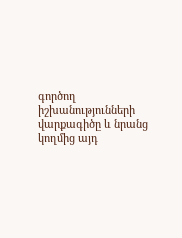գործող իշխանությունների վարքագիծը և նրանց կողմից այդ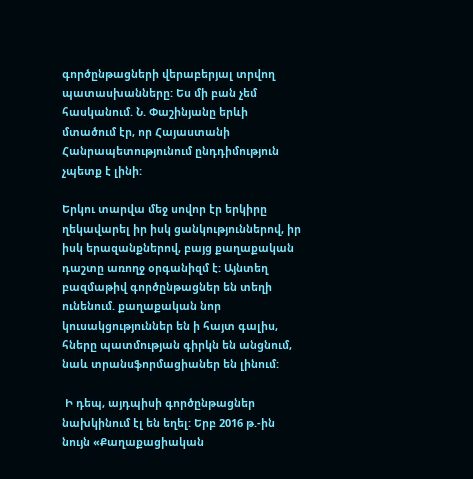գործընթացների վերաբերյալ տրվող պատասխանները: Ես մի բան չեմ հասկանում. Ն. Փաշինյանը երևի մտածում էր, որ Հայաստանի Հանրապետությունում ընդդիմություն չպետք է լինի:

Երկու տարվա մեջ սովոր էր երկիրը ղեկավարել իր իսկ ցանկություններով, իր իսկ երազանքներով, բայց քաղաքական դաշտը առողջ օրգանիզմ է: Այնտեղ բազմաթիվ գործընթացներ են տեղի ունենում. քաղաքական նոր կուսակցություններ են ի հայտ գալիս, հները պատմության գիրկն են անցնում, նաև տրանսֆորմացիաներ են լինում:

 Ի դեպ, այդպիսի գործընթացներ նախկինում էլ են եղել: Երբ 2016 թ.-ին նույն «Քաղաքացիական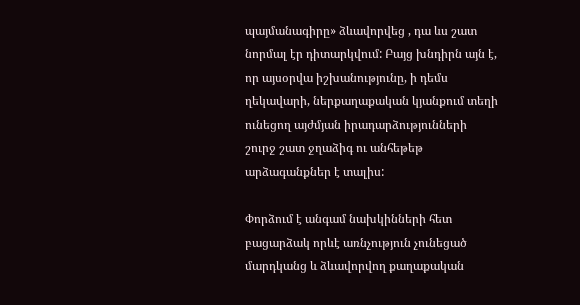պայմանագիրը» ձևավորվեց , դա ևս շատ նորմալ էր դիտարկվում: Բայց խնդիրն այն է, որ այսօրվա իշխանությունը, ի դեմս ղեկավարի, ներքաղաքական կյանքում տեղի ունեցող այժմյան իրադարձությունների շուրջ շատ ջղաձիգ ու անհեթեթ արձագանքներ է տալիս:

Փորձում է անգամ նախկինների հետ բացարձակ որևէ առնչություն չունեցած մարդկանց և ձևավորվող քաղաքական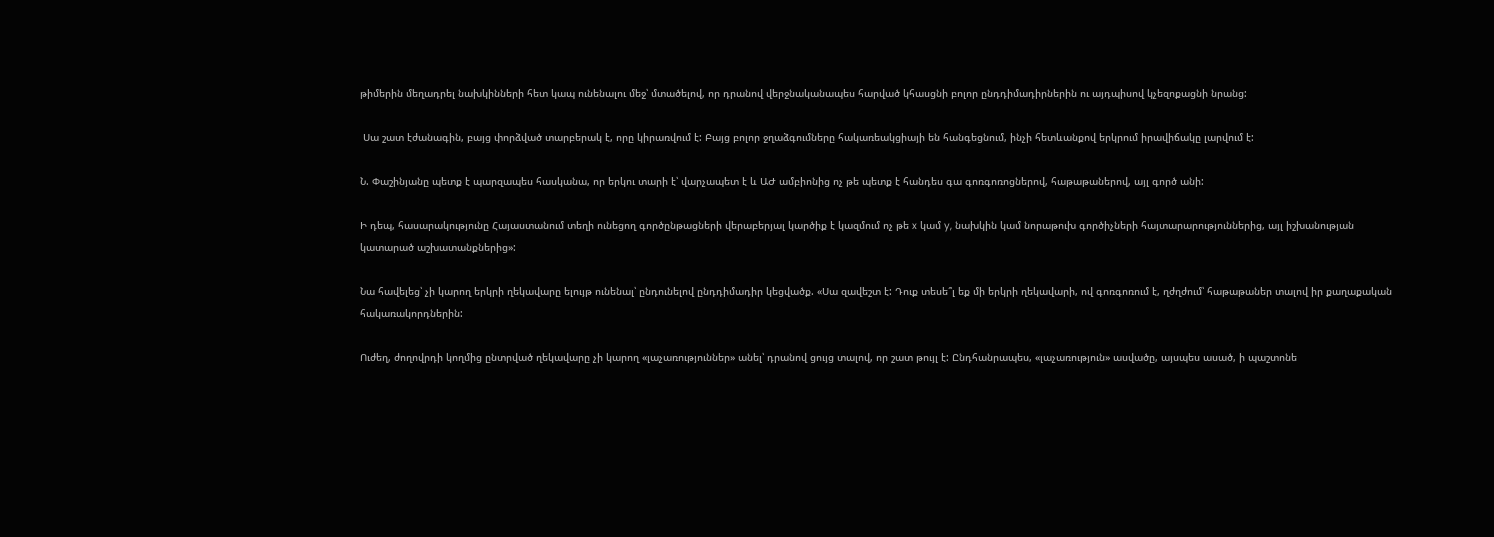թիմերին մեղադրել նախկինների հետ կապ ունենալու մեջ՝ մտածելով, որ դրանով վերջնականապես հարված կհասցնի բոլոր ընդդիմադիրներին ու այդպիսով կչեզոքացնի նրանց:

 Սա շատ էժանագին, բայց փորձված տարբերակ է, որը կիրառվում է: Բայց բոլոր ջղաձգումները հակառեակցիայի են հանգեցնում, ինչի հետևանքով երկրում իրավիճակը լարվում է:

Ն. Փաշինյանը պետք է պարզապես հասկանա, որ երկու տարի է՝ վարչապետ է և ԱԺ ամբիոնից ոչ թե պետք է հանդես գա գոռգոռոցներով, հաթաթաներով, այլ գործ անի:

Ի դեպ, հասարակությունը Հայաստանում տեղի ունեցող գործընթացների վերաբերյալ կարծիք է կազմում ոչ թե x կամ y, նախկին կամ նորաթուխ գործիչների հայտարարություններից, այլ իշխանության կատարած աշխատանքներից»:

Նա հավելեց՝ չի կարող երկրի ղեկավարը ելույթ ունենալ՝ ընդունելով ընդդիմադիր կեցվածք. «Սա զավեշտ է: Դուք տեսե՞լ եք մի երկրի ղեկավարի, ով գոռգոռում է, ղժղժում՝ հաթաթաներ տալով իր քաղաքական հակառակորդներին:

Ուժեղ, ժողովրդի կողմից ընտրված ղեկավարը չի կարող «լաչառություններ» անել՝ դրանով ցույց տալով, որ շատ թույլ է: Ընդհանրապես, «լաչառություն» ասվածը, այսպես ասած, ի պաշտոնե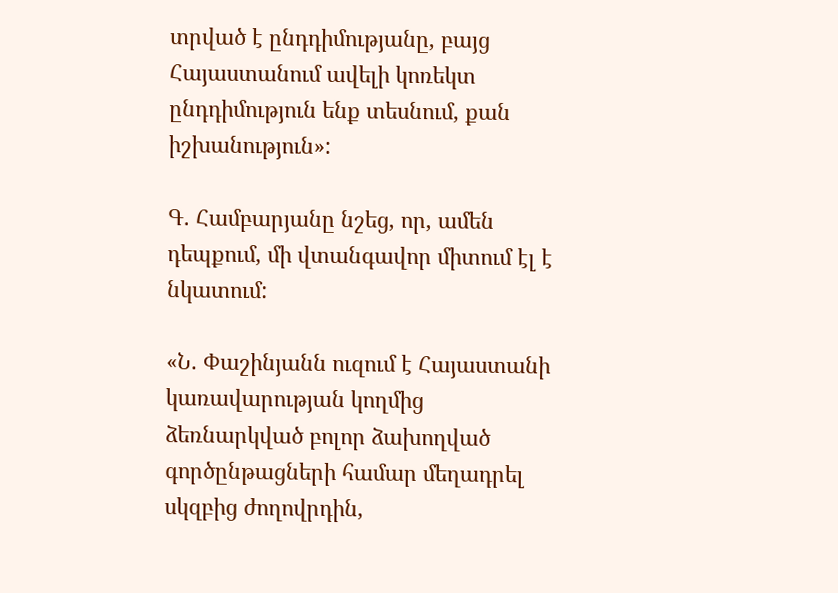տրված է ընդդիմությանը, բայց Հայաստանում ավելի կոռեկտ ընդդիմություն ենք տեսնում, քան իշխանություն»:

Գ. Համբարյանը նշեց, որ, ամեն դեպքում, մի վտանգավոր միտում էլ է նկատում:

«Ն. Փաշինյանն ուզում է Հայաստանի կառավարության կողմից ձեռնարկված բոլոր ձախողված գործընթացների համար մեղադրել սկզբից ժողովրդին,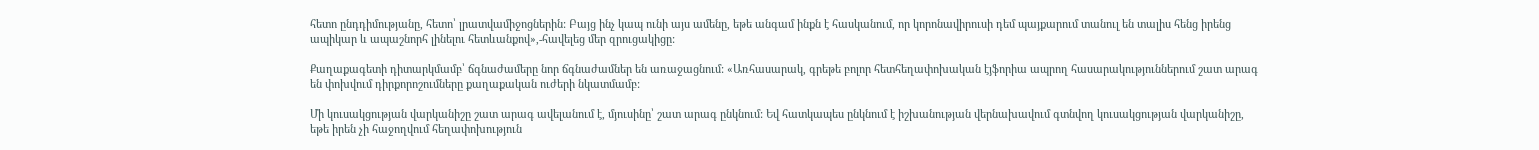հետո ընդդիմությանը, հետո՝ լրատվամիջոցներին: Բայց ինչ կապ ունի այս ամենը, եթե անգամ ինքն է հասկանում, որ կորոնավիրուսի դեմ պայքարում տանուլ են տալիս հենց իրենց ապիկար և ապաշնորհ լինելու հետևանքով»,-հավելեց մեր զրուցակիցը:

Քաղաքագետի դիտարկմամբ՝ ճգնաժամերը նոր ճգնաժամներ են առաջացնում: «Առհասարակ, գրեթե բոլոր հետհեղափոխական էյֆորիա ապրող հասարակություններում շատ արագ են փոխվում դիրքորոշումները քաղաքական ուժերի նկատմամբ:

Մի կուսակցության վարկանիշը շատ արագ ավելանում է, մյուսինը՝ շատ արագ ընկնում: Եվ հատկապես ընկնում է իշխանության վերնախավում գտնվող կուսակցության վարկանիշը, եթե իրեն չի հաջողվում հեղափոխություն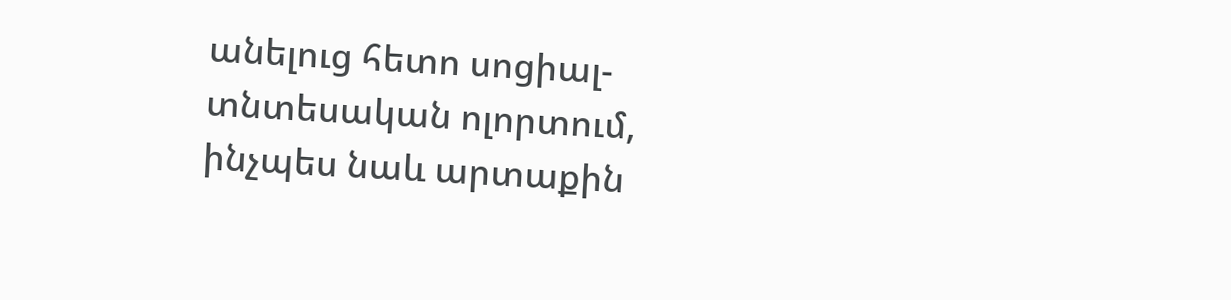անելուց հետո սոցիալ-տնտեսական ոլորտում, ինչպես նաև արտաքին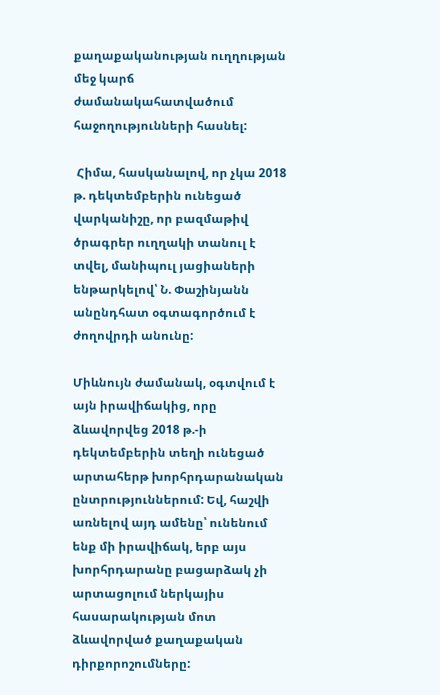քաղաքականության ուղղության մեջ կարճ ժամանակահատվածում հաջողությունների հասնել:

 Հիմա, հասկանալով, որ չկա 2018 թ. դեկտեմբերին ունեցած վարկանիշը, որ բազմաթիվ ծրագրեր ուղղակի տանուլ է տվել, մանիպուլ յացիաների ենթարկելով՝ Ն. Փաշինյանն անընդհատ օգտագործում է ժողովրդի անունը:

Միևնույն ժամանակ, օգտվում է այն իրավիճակից, որը ձևավորվեց 2018 թ.-ի դեկտեմբերին տեղի ունեցած արտահերթ խորհրդարանական ընտրություններում: Եվ, հաշվի առնելով այդ ամենը՝ ունենում ենք մի իրավիճակ, երբ այս խորհրդարանը բացարձակ չի արտացոլում ներկայիս հասարակության մոտ ձևավորված քաղաքական դիրքորոշումները: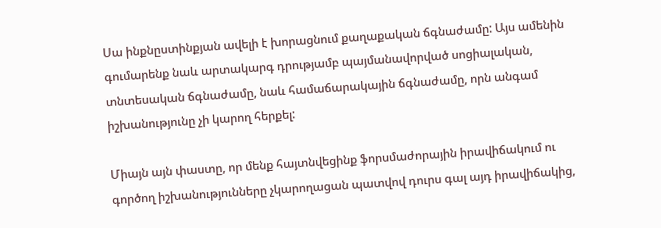Սա ինքնըստինքյան ավելի է խորացնում քաղաքական ճգնաժամը: Այս ամենին գումարենք նաև արտակարգ դրությամբ պայմանավորված սոցիալական, տնտեսական ճգնաժամը, նաև համաճարակային ճգնաժամը, որն անգամ իշխանությունը չի կարող հերքել:

Միայն այն փաստը, որ մենք հայտնվեցինք ֆորսմաժորային իրավիճակում ու գործող իշխանությունները չկարողացան պատվով դուրս գալ այդ իրավիճակից,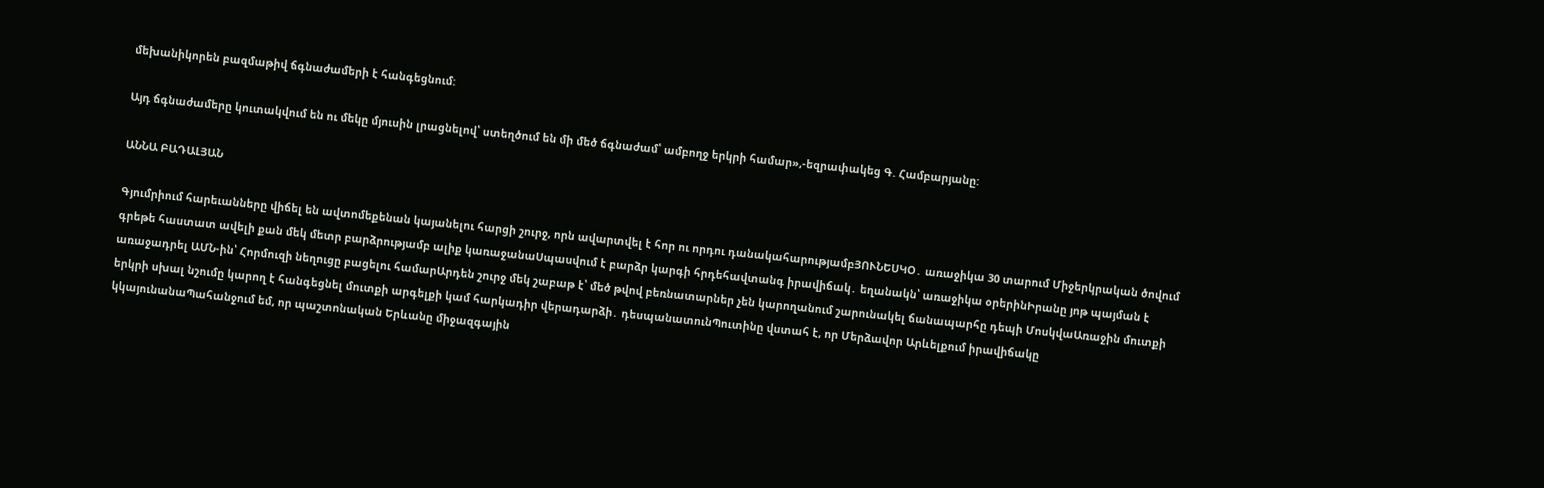մեխանիկորեն բազմաթիվ ճգնաժամերի է հանգեցնում:

Այդ ճգնաժամերը կուտակվում են ու մեկը մյուսին լրացնելով՝ ստեղծում են մի մեծ ճգնաժամ՝ ամբողջ երկրի համար»,-եզրափակեց Գ. Համբարյանը:

ԱՆՆԱ ԲԱԴԱԼՅԱՆ

Գյումրիում հարեւանները վիճել են ավտոմեքենան կայանելու հարցի շուրջ, որն ավարտվել է հոր ու որդու դանակահարությամբՅՈՒՆԵՍԿՕ․ առաջիկա 30 տարում Միջերկրական ծովում գրեթե հաստատ ավելի քան մեկ մետր բարձրությամբ ալիք կառաջանաՍպասվում է բարձր կարգի հրդեհավտանգ իրավիճակ․ եղանակն՝ առաջիկա օրերինԻրանը յոթ պայման է առաջադրել ԱՄՆ-ին՝ Հորմուզի նեղուցը բացելու համարԱրդեն շուրջ մեկ շաբաթ է՝ մեծ թվով բեռնատարներ չեն կարողանում շարունակել ճանապարհը դեպի ՄոսկվաԱռաջին մուտքի երկրի սխալ նշումը կարող է հանգեցնել մուտքի արգելքի կամ հարկադիր վերադարձի․ դեսպանատունՊուտինը վստահ է, որ Մերձավոր Արևելքում իրավիճակը կկայունանաՊահանջում եմ, որ պաշտոնական Երևանը միջազգային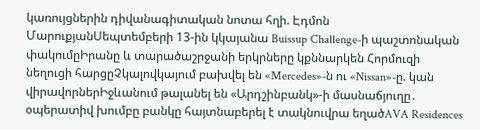կառույցներին դիվանագիտական նոտա հղի. Էդմոն ՄարուքյանՍեպտեմբերի 13-ին կկայանա Buissup Challenge-ի պաշտոնական փակումըԻրանը և տարածաշրջանի երկրները կքննարկեն Հորմուզի նեղուցի հարցըՉկալովկայում բախվել են «Mercedes»-ն ու «Nissan»-ը. կան վիրավորներԻջևանում թալանել են «Արդշինբանկ»-ի մասնաճյուղը․ օպերատիվ խումբը բանկը հայտնաբերել է տակնուվրա եղածAVA Residences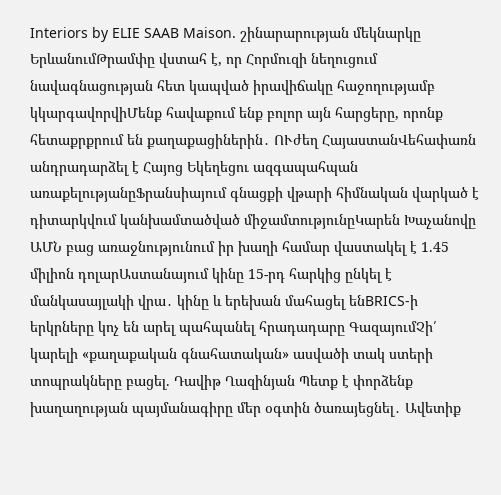Interiors by ELIE SAAB Maison. շինարարության մեկնարկը ԵրևանումԹրամփը վստահ է, որ Հորմուզի նեղուցում նավագնացության հետ կապված իրավիճակը հաջողությամբ կկարգավորվիՄենք հավաքում ենք բոլոր այն հարցերը, որոնք հետաքրքրում են քաղաքացիներին․ ՈՒժեղ ՀայաստանՎեհափառն անդրադարձել է Հայոց Եկեղեցու ազգապահպան առաքելությանըՖրանսիայում գնացքի վթարի հիմնական վարկած է դիտարկվում կանխամտածված միջամտությունըԿարեն Խաչանովը ԱՄՆ բաց առաջնությունում իր խաղի համար վաստակել է 1.45 միլիոն դոլարԱստանայում կինը 15-րդ հարկից ընկել է մանկասայլակի վրա․ կինը և երեխան մահացել ենBRICS-ի երկրները կոչ են արել պահպանել հրադադարը ԳազայումՉի՛ կարելի «քաղաքական գնահատական» ասվածի տակ ստերի տոպրակները բացել. Դավիթ Ղազինյան Պետք է փորձենք խաղաղության պայմանագիրը մեր օգտին ծառայեցնել․ Ավետիք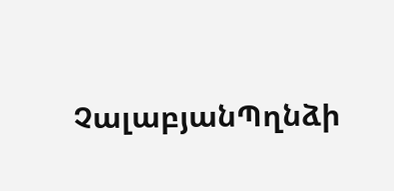ՉալաբյանՊղնձի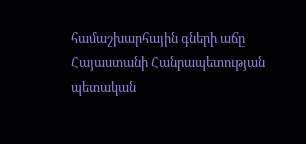համաշխարհային գների աճը Հայաստանի Հանրապետության պետական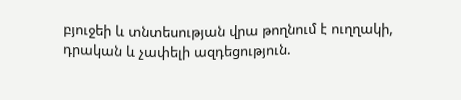բյուջեի և տնտեսության վրա թողնում է ուղղակի, դրական և չափելի ազդեցություն.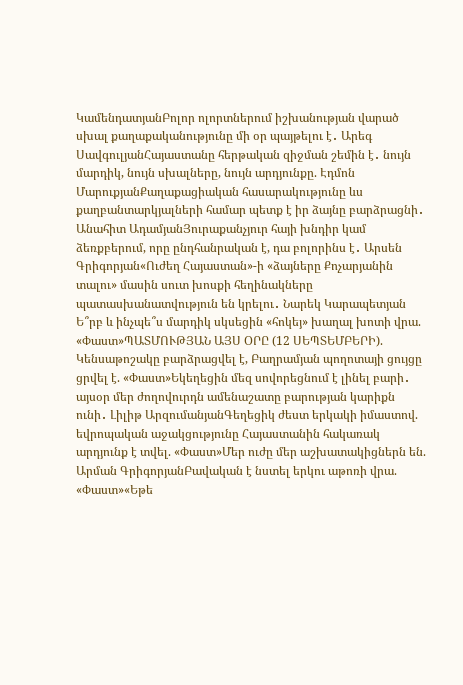ԿամենդատյանԲոլոր ոլորտներում իշխանության վարած սխալ քաղաքականությունը մի օր պայթելու է․ Արեգ ՍավգուլյանՀայաստանը հերթական զիջման շեմին է․ նույն մարդիկ, նույն սխալները, նույն արդյունքը. Էդմոն ՄարուքյանՔաղաքացիական հասարակությունը ևս քաղբանտարկյալների համար պետք է իր ձայնը բարձրացնի․ Անահիտ ԱդամյանՅուրաքանչյուր հայի խնդիր կամ ձեռքբերում, որը ընդհանրական է, դա բոլորինս է․ Արսեն Գրիգորյան«Ուժեղ Հայաստան»-ի «ձայները Քոչարյանին տալու» մասին սուտ խոսքի հեղինակները պատասխանատվություն են կրելու․ Նարեկ Կարապետյան Ե՞րբ և ինչպե՞ս մարդիկ սկսեցին «հոկեյ» խաղալ խոտի վրա. «Փաստ»ՊԱՏՄՈՒԹՅԱՆ ԱՅՍ ՕՐԸ (12 ՍԵՊՏԵՄԲԵՐԻ). Կենսաթոշակը բարձրացվել է, Բաղրամյան պողոտայի ցույցը ցրվել է. «Փաստ»Եկեղեցին մեզ սովորեցնում է լինել բարի․ այսօր մեր ժողովուրդն ամենաշատը բարության կարիքն ունի․ Լիլիթ ԱրզումանյանԳեղեցիկ ժեստ երկակի իմաստով. եվրոպական աջակցությունը Հայաստանին հակառակ արդյունք է տվել. «Փաստ»Մեր ուժը մեր աշխատակիցներն են. Արման ԳրիգորյանԲավական է նստել երկու աթոռի վրա. «Փաստ»«Եթե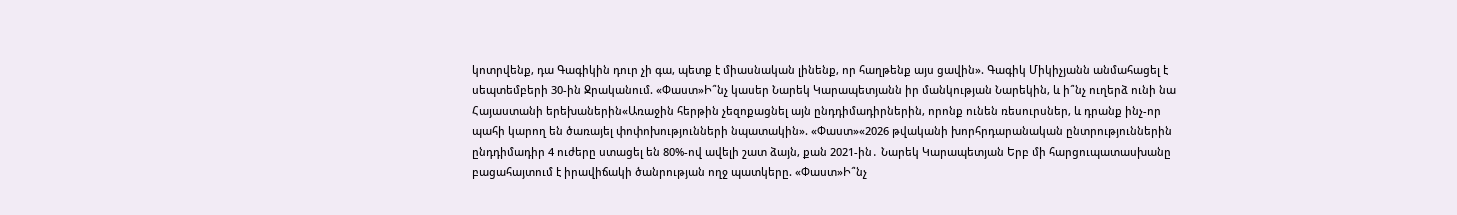կոտրվենք, դա Գագիկին դուր չի գա, պետք է միասնական լինենք, որ հաղթենք այս ցավին». Գագիկ Միկիչյանն անմահացել է սեպտեմբերի 30-ին Ջրականում. «Փաստ»Ի՞նչ կասեր Նարեկ Կարապետյանն իր մանկության Նարեկին, և ի՞նչ ուղերձ ունի նա Հայաստանի երեխաներին«Առաջին հերթին չեզոքացնել այն ընդդիմադիրներին, որոնք ունեն ռեսուրսներ, և դրանք ինչ-որ պահի կարող են ծառայել փոփոխությունների նպատակին». «Փաստ»«2026 թվականի խորհրդարանական ընտրություններին ընդդիմադիր 4 ուժերը ստացել են 80%-ով ավելի շատ ձայն, քան 2021-ին․ Նարեկ Կարապետյան Երբ մի հարցուպատասխանը բացահայտում է իրավիճակի ծանրության ողջ պատկերը. «Փաստ»Ի՞նչ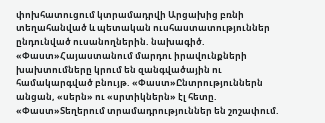փոխհատուցում կտրամադրվի Արցախից բռնի տեղահանված և պետական ուսհաստատություններ ընդունված ուսանողներին. նախագիծ. «Փաստ»Հայաստանում մարդու իրավունքների խախտումները կրում են զանգվածային ու համակարգված բնույթ. «Փաստ»Ընտրություններն անցան, «սերն» ու «սրտիկներն» էլ հետը. «Փաստ»Տեղերում տրամադրություններ են շոշափում.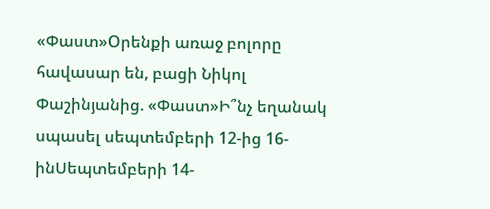«Փաստ»Oրենքի առաջ բոլորը հավասար են, բացի Նիկոլ Փաշինյանից. «Փաստ»Ի՞նչ եղանակ սպասել սեպտեմբերի 12-ից 16-ինՍեպտեմբերի 14-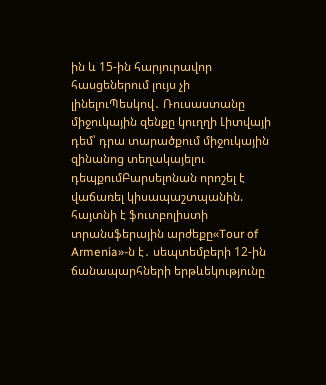ին և 15-ին հարյուրավոր հասցեներում լույս չի լինելուՊեսկով․ Ռուսաստանը միջուկային զենքը կուղղի Լիտվայի դեմ՝ դրա տարածքում միջուկային զինանոց տեղակայելու դեպքումԲարսելոնան որոշել է վաճառել կիսապաշտպանին. հայտնի է ֆուտբոլիստի տրանսֆերային արժեքը«Tour of Armenia»-ն է․ սեպտեմբերի 12-ին ճանապարհների երթևեկությունը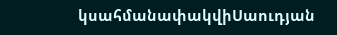կսահմանափակվիՍաուդյան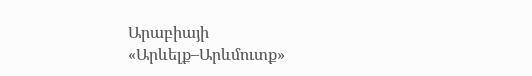Արաբիայի «Արևելք–Արևմուտք»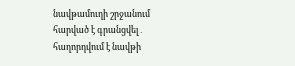նավթամուղի շրջանում հարված է գրանցվել․ հաղորդվում է նավթի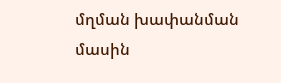մղման խափանման մասին